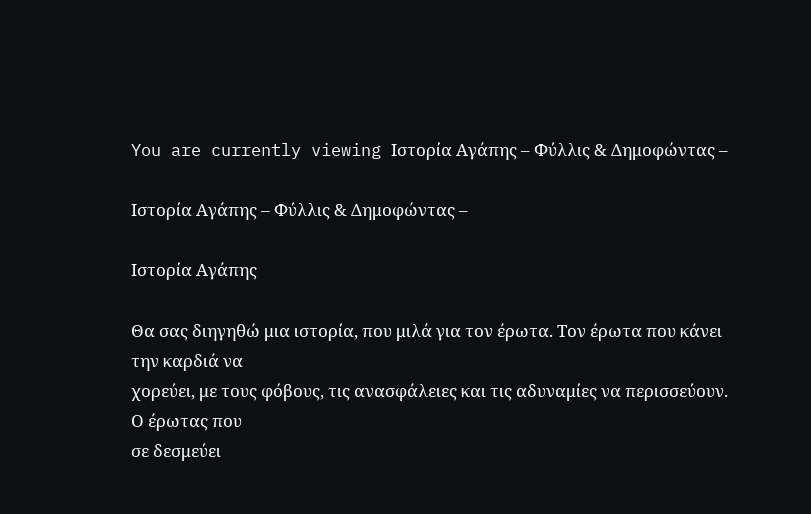You are currently viewing Ιστορία Αγάπης – Φύλλις & Δημοφώντας –

Ιστορία Αγάπης – Φύλλις & Δημοφώντας –

Ιστορία Αγάπης

Θα σας διηγηθώ μια ιστορία, που μιλά για τον έρωτα. Τον έρωτα που κάνει την καρδιά να
χορεύει, με τους φόβους, τις ανασφάλειες και τις αδυναμίες να περισσεύουν. Ο έρωτας που
σε δεσμεύει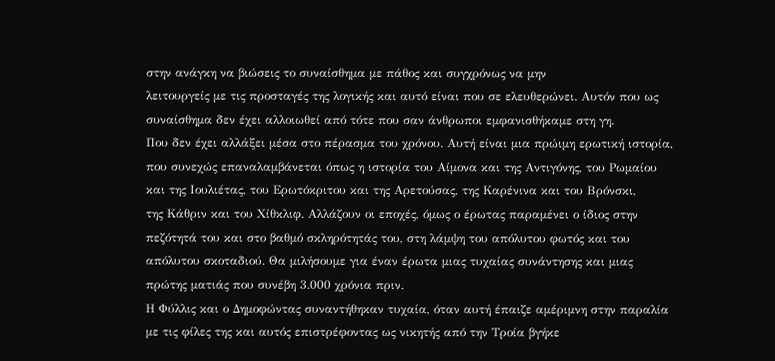στην ανάγκη να βιώσεις το συναίσθημα με πάθος και συγχρόνως να μην
λειτουργείς με τις προσταγές της λογικής και αυτό είναι που σε ελευθερώνει. Αυτόν που ως
συναίσθημα δεν έχει αλλοιωθεί από τότε που σαν άνθρωποι εμφανισθήκαμε στη γη.
Που δεν έχει αλλάξει μέσα στο πέρασμα του χρόνου. Αυτή είναι μια πρώιμη ερωτική ιστορία,
που συνεχώς επαναλαμβάνεται όπως η ιστορία του Αίμονα και της Αντιγόνης, του Ρωμαίου
και της Ιουλιέτας, του Ερωτόκριτου και της Αρετούσας, της Καρένινα και του Βρόνσκι,
της Κάθριν και του Χίθκλιφ. Αλλάζουν οι εποχές, όμως ο έρωτας παραμένει ο ίδιος στην
πεζότητά του και στο βαθμό σκληρότητάς του, στη λάμψη του απόλυτου φωτός και του
απόλυτου σκοταδιού. Θα μιλήσουμε για έναν έρωτα μιας τυχαίας συνάντησης και μιας
πρώτης ματιάς που συνέβη 3.000 χρόνια πριν.
Η Φύλλις και ο Δημοφώντας συναντήθηκαν τυχαία, όταν αυτή έπαιζε αμέριμνη στην παραλία
με τις φίλες της και αυτός επιστρέφοντας ως νικητής από την Τροία βγήκε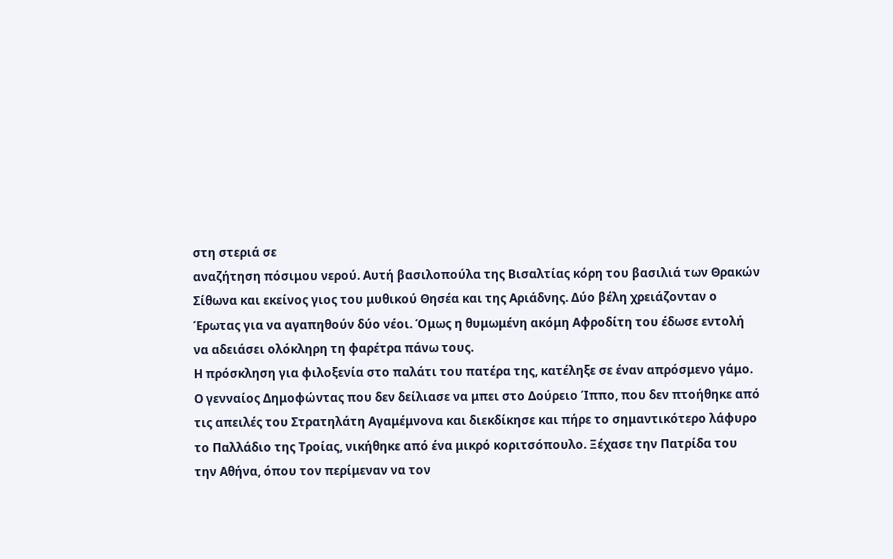στη στεριά σε
αναζήτηση πόσιμου νερού. Αυτή βασιλοπούλα της Βισαλτίας κόρη του βασιλιά των Θρακών
Σίθωνα και εκείνος γιος του μυθικού Θησέα και της Αριάδνης. Δύο βέλη χρειάζονταν ο
Έρωτας για να αγαπηθούν δύο νέοι. Όμως η θυμωμένη ακόμη Αφροδίτη του έδωσε εντολή
να αδειάσει ολόκληρη τη φαρέτρα πάνω τους.
Η πρόσκληση για φιλοξενία στο παλάτι του πατέρα της, κατέληξε σε έναν απρόσμενο γάμο.
Ο γενναίος Δημοφώντας που δεν δείλιασε να μπει στο Δούρειο Ίππο, που δεν πτοήθηκε από
τις απειλές του Στρατηλάτη Αγαμέμνονα και διεκδίκησε και πήρε το σημαντικότερο λάφυρο
το Παλλάδιο της Τροίας, νικήθηκε από ένα μικρό κοριτσόπουλο. Ξέχασε την Πατρίδα του
την Αθήνα, όπου τον περίμεναν να τον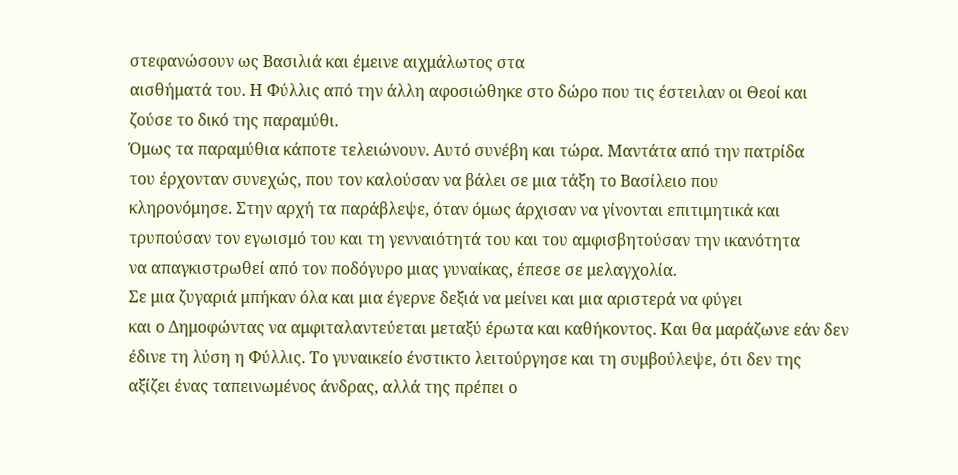στεφανώσουν ως Βασιλιά και έμεινε αιχμάλωτος στα
αισθήματά του. Η Φύλλις από την άλλη αφοσιώθηκε στο δώρο που τις έστειλαν οι Θεοί και
ζούσε το δικό της παραμύθι.
Όμως τα παραμύθια κάποτε τελειώνουν. Αυτό συνέβη και τώρα. Μαντάτα από την πατρίδα
του έρχονταν συνεχώς, που τον καλούσαν να βάλει σε μια τάξη το Βασίλειο που
κληρονόμησε. Στην αρχή τα παράβλεψε, όταν όμως άρχισαν να γίνονται επιτιμητικά και
τρυπούσαν τον εγωισμό του και τη γενναιότητά του και του αμφισβητούσαν την ικανότητα
να απαγκιστρωθεί από τον ποδόγυρο μιας γυναίκας, έπεσε σε μελαγχολία.
Σε μια ζυγαριά μπήκαν όλα και μια έγερνε δεξιά να μείνει και μια αριστερά να φύγει
και ο Δημοφώντας να αμφιταλαντεύεται μεταξύ έρωτα και καθήκοντος. Και θα μαράζωνε εάν δεν
έδινε τη λύση η Φύλλις. Το γυναικείο ένστικτο λειτούργησε και τη συμβούλεψε, ότι δεν της
αξίζει ένας ταπεινωμένος άνδρας, αλλά της πρέπει ο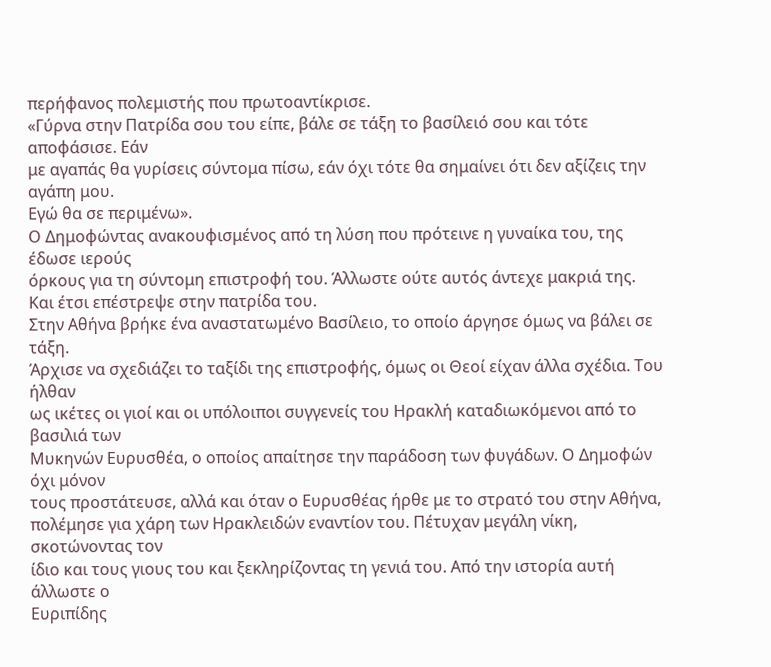περήφανος πολεμιστής που πρωτοαντίκρισε.
«Γύρνα στην Πατρίδα σου του είπε, βάλε σε τάξη το βασίλειό σου και τότε αποφάσισε. Εάν
με αγαπάς θα γυρίσεις σύντομα πίσω, εάν όχι τότε θα σημαίνει ότι δεν αξίζεις την αγάπη μου.
Εγώ θα σε περιμένω».
Ο Δημοφώντας ανακουφισμένος από τη λύση που πρότεινε η γυναίκα του, της έδωσε ιερούς
όρκους για τη σύντομη επιστροφή του. Άλλωστε ούτε αυτός άντεχε μακριά της.
Και έτσι επέστρεψε στην πατρίδα του.
Στην Αθήνα βρήκε ένα αναστατωμένο Βασίλειο, το οποίο άργησε όμως να βάλει σε τάξη.
Άρχισε να σχεδιάζει το ταξίδι της επιστροφής, όμως οι Θεοί είχαν άλλα σχέδια. Του ήλθαν
ως ικέτες οι γιοί και οι υπόλοιποι συγγενείς του Ηρακλή καταδιωκόμενοι από το βασιλιά των
Μυκηνών Ευρυσθέα, ο οποίος απαίτησε την παράδοση των φυγάδων. Ο Δημοφών όχι μόνον
τους προστάτευσε, αλλά και όταν ο Ευρυσθέας ήρθε με το στρατό του στην Αθήνα,
πολέμησε για χάρη των Ηρακλειδών εναντίον του. Πέτυχαν μεγάλη νίκη, σκοτώνοντας τον
ίδιο και τους γιους του και ξεκληρίζοντας τη γενιά του. Από την ιστορία αυτή άλλωστε ο
Ευριπίδης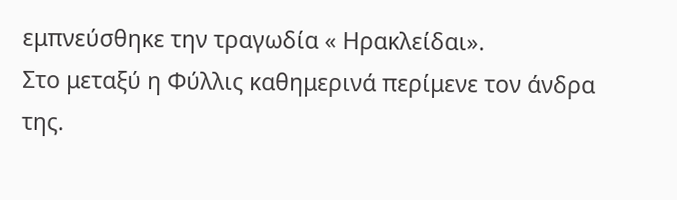εμπνεύσθηκε την τραγωδία « Ηρακλείδαι».
Στο μεταξύ η Φύλλις καθημερινά περίμενε τον άνδρα της.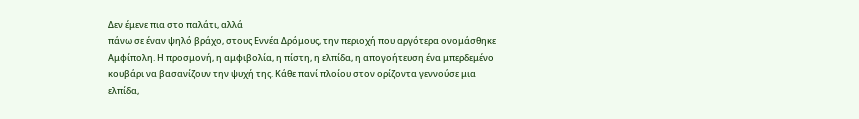Δεν έμενε πια στο παλάτι, αλλά
πάνω σε έναν ψηλό βράχο, στους Εννέα Δρόμους, την περιοχή που αργότερα ονομάσθηκε
Αμφίπολη. Η προσμονή, η αμφιβολία, η πίστη, η ελπίδα, η απογοήτευση ένα μπερδεμένο
κουβάρι να βασανίζουν την ψυχή της. Κάθε πανί πλοίου στον ορίζοντα γεννούσε μια ελπίδα,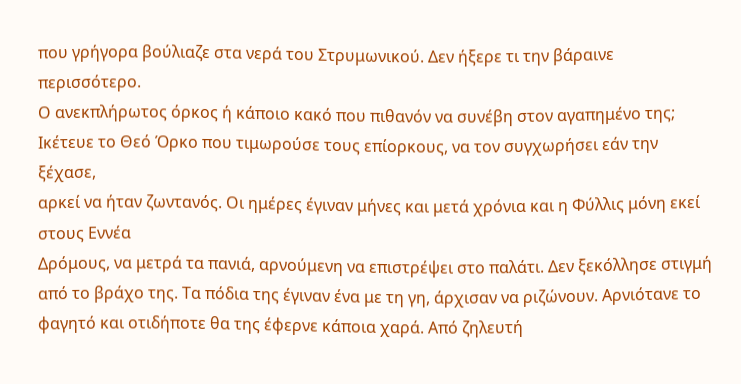που γρήγορα βούλιαζε στα νερά του Στρυμωνικού. Δεν ήξερε τι την βάραινε περισσότερο.
Ο ανεκπλήρωτος όρκος ή κάποιο κακό που πιθανόν να συνέβη στον αγαπημένο της;
Ικέτευε το Θεό Όρκο που τιμωρούσε τους επίορκους, να τον συγχωρήσει εάν την ξέχασε,
αρκεί να ήταν ζωντανός. Οι ημέρες έγιναν μήνες και μετά χρόνια και η Φύλλις μόνη εκεί στους Εννέα
Δρόμους, να μετρά τα πανιά, αρνούμενη να επιστρέψει στο παλάτι. Δεν ξεκόλλησε στιγμή
από το βράχο της. Τα πόδια της έγιναν ένα με τη γη, άρχισαν να ριζώνουν. Αρνιότανε το
φαγητό και οτιδήποτε θα της έφερνε κάποια χαρά. Από ζηλευτή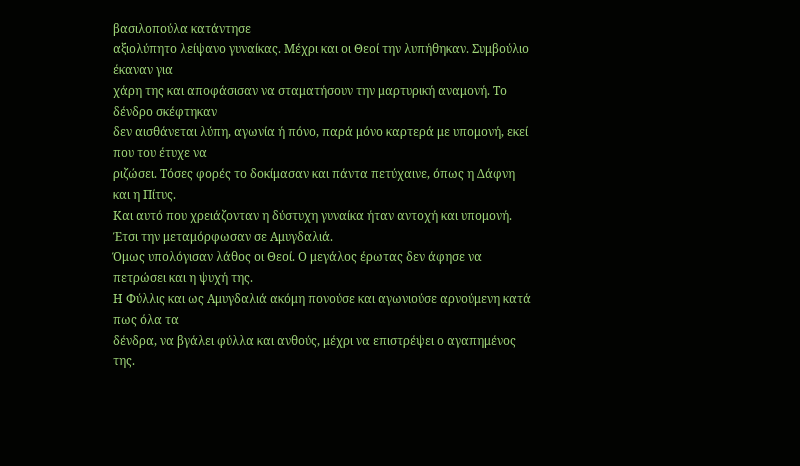βασιλοπούλα κατάντησε
αξιολύπητο λείψανο γυναίκας. Μέχρι και οι Θεοί την λυπήθηκαν. Συμβούλιο έκαναν για
χάρη της και αποφάσισαν να σταματήσουν την μαρτυρική αναμονή. Το δένδρο σκέφτηκαν
δεν αισθάνεται λύπη, αγωνία ή πόνο, παρά μόνο καρτερά με υπομονή, εκεί που του έτυχε να
ριζώσει. Τόσες φορές το δοκίμασαν και πάντα πετύχαινε, όπως η Δάφνη και η Πίτυς.
Και αυτό που χρειάζονταν η δύστυχη γυναίκα ήταν αντοχή και υπομονή.
Έτσι την μεταμόρφωσαν σε Αμυγδαλιά.
Όμως υπολόγισαν λάθος οι Θεοί. Ο μεγάλος έρωτας δεν άφησε να πετρώσει και η ψυχή της.
Η Φύλλις και ως Αμυγδαλιά ακόμη πονούσε και αγωνιούσε αρνούμενη κατά πως όλα τα
δένδρα, να βγάλει φύλλα και ανθούς, μέχρι να επιστρέψει ο αγαπημένος της.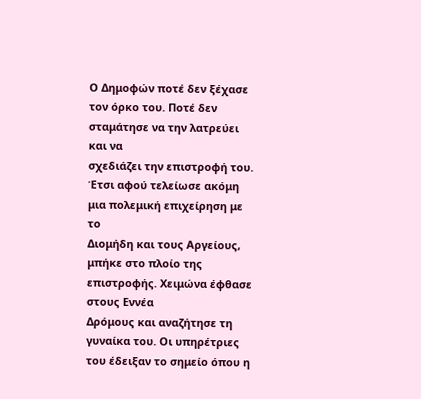Ο Δημοφών ποτέ δεν ξέχασε τον όρκο του. Ποτέ δεν σταμάτησε να την λατρεύει και να
σχεδιάζει την επιστροφή του. Έτσι αφού τελείωσε ακόμη μια πολεμική επιχείρηση με το
Διομήδη και τους Αργείους, μπήκε στο πλοίο της επιστροφής. Χειμώνα έφθασε στους Εννέα
Δρόμους και αναζήτησε τη γυναίκα του. Οι υπηρέτριες του έδειξαν το σημείο όπου η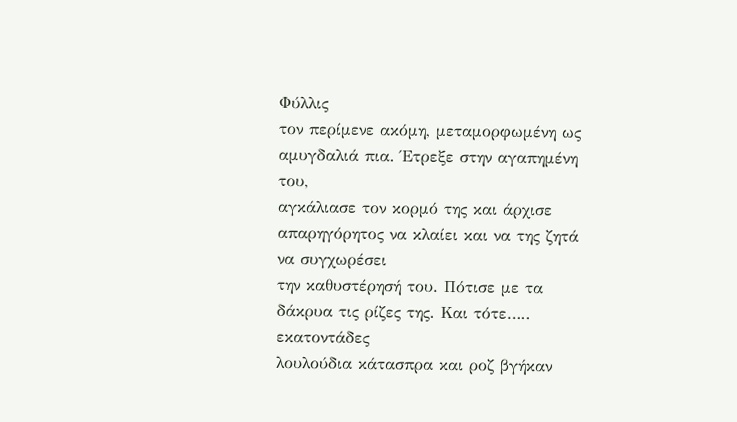Φύλλις
τον περίμενε ακόμη, μεταμορφωμένη ως αμυγδαλιά πια. Έτρεξε στην αγαπημένη του,
αγκάλιασε τον κορμό της και άρχισε απαρηγόρητος να κλαίει και να της ζητά να συγχωρέσει
την καθυστέρησή του. Πότισε με τα δάκρυα τις ρίζες της. Και τότε….. εκατοντάδες
λουλούδια κάτασπρα και ροζ βγήκαν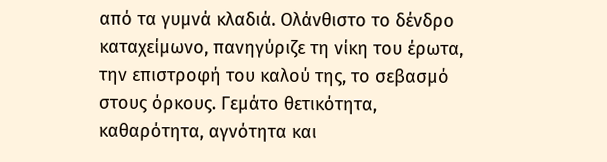από τα γυμνά κλαδιά. Ολάνθιστο το δένδρο
καταχείμωνο, πανηγύριζε τη νίκη του έρωτα, την επιστροφή του καλού της, το σεβασμό
στους όρκους. Γεμάτο θετικότητα, καθαρότητα, αγνότητα και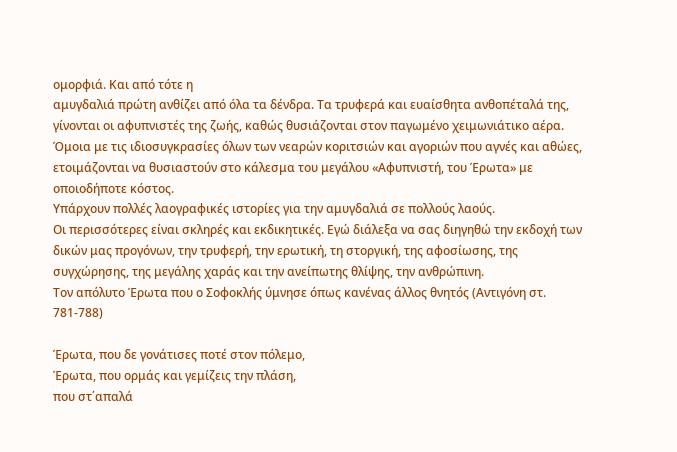ομορφιά. Και από τότε η
αμυγδαλιά πρώτη ανθίζει από όλα τα δένδρα. Τα τρυφερά και ευαίσθητα ανθοπέταλά της,
γίνονται οι αφυπνιστές της ζωής, καθώς θυσιάζονται στον παγωμένο χειμωνιάτικο αέρα.
Όμοια με τις ιδιοσυγκρασίες όλων των νεαρών κοριτσιών και αγοριών που αγνές και αθώες,
ετοιμάζονται να θυσιαστούν στο κάλεσμα του μεγάλου «Αφυπνιστή, του Έρωτα» με
οποιοδήποτε κόστος.
Υπάρχουν πολλές λαογραφικές ιστορίες για την αμυγδαλιά σε πολλούς λαούς.
Οι περισσότερες είναι σκληρές και εκδικητικές. Εγώ διάλεξα να σας διηγηθώ την εκδοχή των
δικών μας προγόνων, την τρυφερή, την ερωτική, τη στοργική, της αφοσίωσης, της
συγχώρησης, της μεγάλης χαράς και την ανείπωτης θλίψης, την ανθρώπινη.
Τον απόλυτο Έρωτα που ο Σοφοκλής ύμνησε όπως κανένας άλλος θνητός (Αντιγόνη στ. 781-788)

Έρωτα, που δε γονάτισες ποτέ στον πόλεμο,
Έρωτα, που ορμάς και γεμίζεις την πλάση,
που στ΄απαλά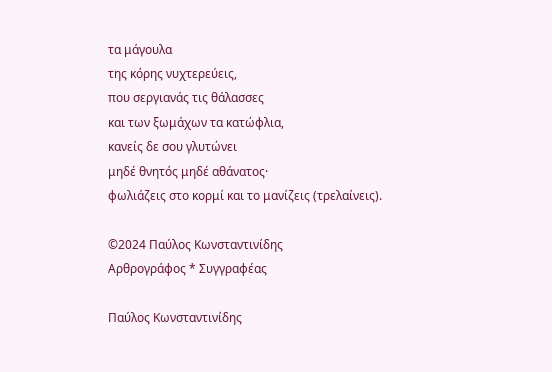τα μάγουλα
της κόρης νυχτερεύεις,
που σεργιανάς τις θάλασσες
και των ξωμάχων τα κατώφλια,
κανείς δε σου γλυτώνει
μηδέ θνητός μηδέ αθάνατος·
φωλιάζεις στο κορμί και το μανίζεις (τρελαίνεις).

©2024 Παύλος Κωνσταντινίδης
Αρθρογράφος * Συγγραφέας

Παύλος Κωνσταντινίδης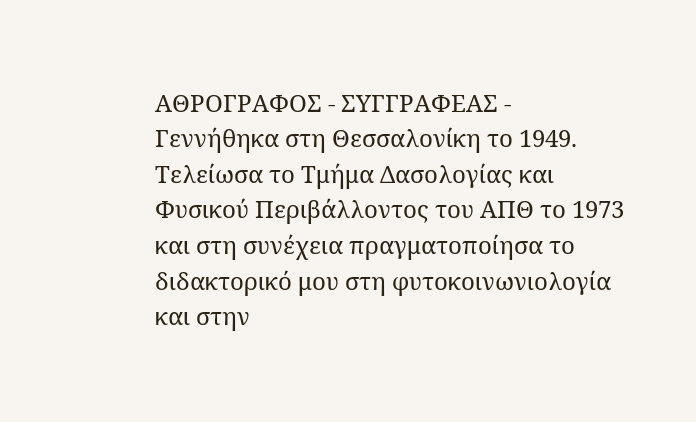ΑΘΡΟΓΡΑΦΟΣ - ΣΥΓΓΡΑΦΕΑΣ - Γεννήθηκα στη Θεσσαλονίκη το 1949. Τελείωσα το Τμήμα Δασολογίας και Φυσικού Περιβάλλοντος του ΑΠΘ το 1973 και στη συνέχεια πραγματοποίησα το διδακτορικό μου στη φυτοκοινωνιολογία και στην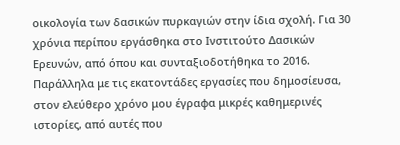οικολογία των δασικών πυρκαγιών στην ίδια σχολή. Για 30 χρόνια περίπου εργάσθηκα στο Ινστιτούτο Δασικών Ερευνών, από όπου και συνταξιοδοτήθηκα το 2016. Παράλληλα με τις εκατοντάδες εργασίες που δημοσίευσα, στον ελεύθερο χρόνο μου έγραφα μικρές καθημερινές ιστορίες, από αυτές που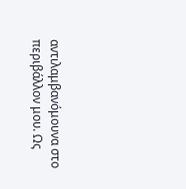αντιλαμβανόμουνα στο περιβάλλον μου. Ως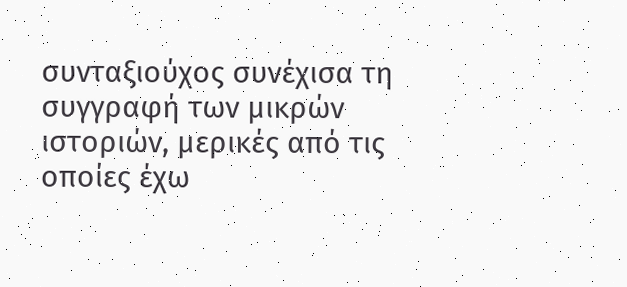συνταξιούχος συνέχισα τη συγγραφή των μικρών ιστοριών, μερικές από τις οποίες έχω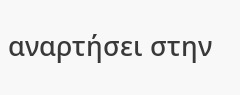αναρτήσει στην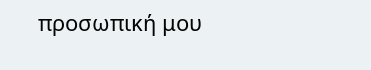προσωπική μου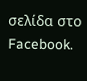σελίδα στο Facebook.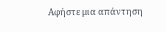Αφήστε μια απάντηση